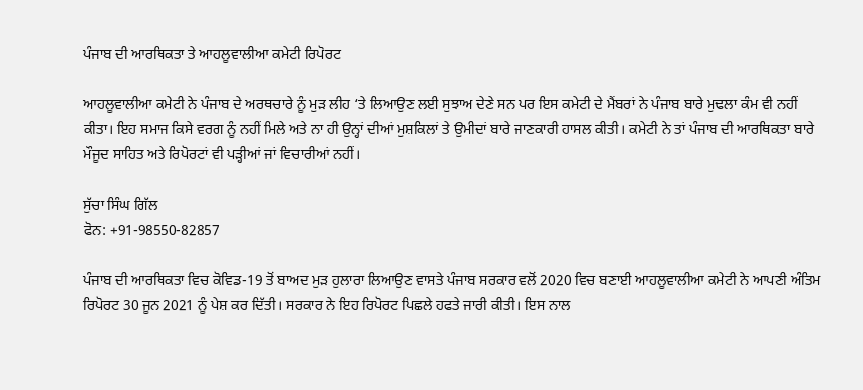ਪੰਜਾਬ ਦੀ ਆਰਥਿਕਤਾ ਤੇ ਆਹਲੂਵਾਲੀਆ ਕਮੇਟੀ ਰਿਪੋਰਟ

ਆਹਲੂਵਾਲੀਆ ਕਮੇਟੀ ਨੇ ਪੰਜਾਬ ਦੇ ਅਰਥਚਾਰੇ ਨੂੰ ਮੁੜ ਲੀਹ ‘ਤੇ ਲਿਆਉਣ ਲਈ ਸੁਝਾਅ ਦੇਣੇ ਸਨ ਪਰ ਇਸ ਕਮੇਟੀ ਦੇ ਮੈਂਬਰਾਂ ਨੇ ਪੰਜਾਬ ਬਾਰੇ ਮੁਢਲਾ ਕੰਮ ਵੀ ਨਹੀਂ ਕੀਤਾ। ਇਹ ਸਮਾਜ ਕਿਸੇ ਵਰਗ ਨੂੰ ਨਹੀਂ ਮਿਲੇ ਅਤੇ ਨਾ ਹੀ ਉਨ੍ਹਾਂ ਦੀਆਂ ਮੁਸ਼ਕਿਲਾਂ ਤੇ ਉਮੀਦਾਂ ਬਾਰੇ ਜਾਣਕਾਰੀ ਹਾਸਲ ਕੀਤੀ। ਕਮੇਟੀ ਨੇ ਤਾਂ ਪੰਜਾਬ ਦੀ ਆਰਥਿਕਤਾ ਬਾਰੇ ਮੌਜੂਦ ਸਾਹਿਤ ਅਤੇ ਰਿਪੋਰਟਾਂ ਵੀ ਪੜ੍ਹੀਆਂ ਜਾਂ ਵਿਚਾਰੀਆਂ ਨਹੀਂ।

ਸੁੱਚਾ ਸਿੰਘ ਗਿੱਲ
ਫੋਨ: +91-98550-82857

ਪੰਜਾਬ ਦੀ ਆਰਥਿਕਤਾ ਵਿਚ ਕੋਵਿਡ-19 ਤੋਂ ਬਾਅਦ ਮੁੜ ਹੁਲਾਰਾ ਲਿਆਉਣ ਵਾਸਤੇ ਪੰਜਾਬ ਸਰਕਾਰ ਵਲੋਂ 2020 ਵਿਚ ਬਣਾਈ ਆਹਲੂਵਾਲੀਆ ਕਮੇਟੀ ਨੇ ਆਪਣੀ ਅੰਤਿਮ ਰਿਪੋਰਟ 30 ਜੂਨ 2021 ਨੂੰ ਪੇਸ਼ ਕਰ ਦਿੱਤੀ। ਸਰਕਾਰ ਨੇ ਇਹ ਰਿਪੋਰਟ ਪਿਛਲੇ ਹਫਤੇ ਜਾਰੀ ਕੀਤੀ। ਇਸ ਨਾਲ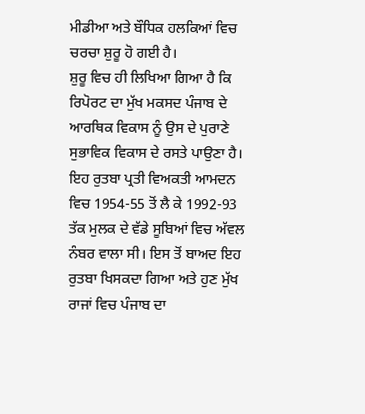ਮੀਡੀਆ ਅਤੇ ਬੌਧਿਕ ਹਲਕਿਆਂ ਵਿਚ ਚਰਚਾ ਸ਼ੁਰੂ ਹੋ ਗਈ ਹੈ।
ਸ਼ੁਰੂ ਵਿਚ ਹੀ ਲਿਖਿਆ ਗਿਆ ਹੈ ਕਿ ਰਿਪੋਰਟ ਦਾ ਮੁੱਖ ਮਕਸਦ ਪੰਜਾਬ ਦੇ ਆਰਥਿਕ ਵਿਕਾਸ ਨੂੰ ਉਸ ਦੇ ਪੁਰਾਣੇ ਸੁਭਾਵਿਕ ਵਿਕਾਸ ਦੇ ਰਸਤੇ ਪਾਉਣਾ ਹੈ। ਇਹ ਰੁਤਬਾ ਪ੍ਰਤੀ ਵਿਅਕਤੀ ਆਮਦਨ ਵਿਚ 1954-55 ਤੋਂ ਲੈ ਕੇ 1992-93 ਤੱਕ ਮੁਲਕ ਦੇ ਵੱਡੇ ਸੂਬਿਆਂ ਵਿਚ ਅੱਵਲ ਨੰਬਰ ਵਾਲਾ ਸੀ। ਇਸ ਤੋਂ ਬਾਅਦ ਇਹ ਰੁਤਬਾ ਖਿਸਕਦਾ ਗਿਆ ਅਤੇ ਹੁਣ ਮੁੱਖ ਰਾਜਾਂ ਵਿਚ ਪੰਜਾਬ ਦਾ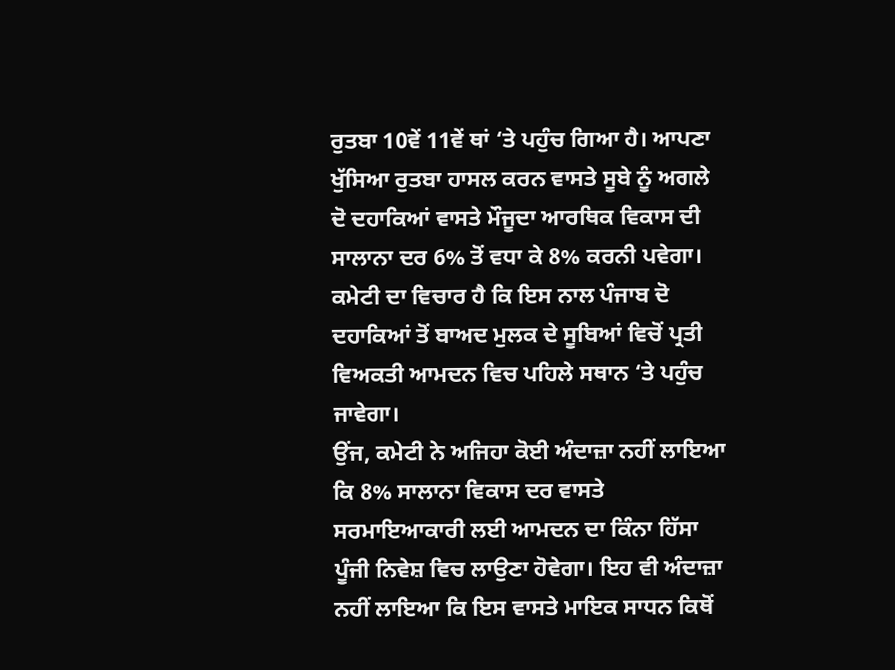ਰੁਤਬਾ 10ਵੇਂ 11ਵੇਂ ਥਾਂ ‘ਤੇ ਪਹੁੰਚ ਗਿਆ ਹੈ। ਆਪਣਾ ਖੁੱਸਿਆ ਰੁਤਬਾ ਹਾਸਲ ਕਰਨ ਵਾਸਤੇ ਸੂਬੇ ਨੂੰ ਅਗਲੇ ਦੋ ਦਹਾਕਿਆਂ ਵਾਸਤੇ ਮੌਜੂਦਾ ਆਰਥਿਕ ਵਿਕਾਸ ਦੀ ਸਾਲਾਨਾ ਦਰ 6% ਤੋਂ ਵਧਾ ਕੇ 8% ਕਰਨੀ ਪਵੇਗਾ। ਕਮੇਟੀ ਦਾ ਵਿਚਾਰ ਹੈ ਕਿ ਇਸ ਨਾਲ ਪੰਜਾਬ ਦੋ ਦਹਾਕਿਆਂ ਤੋਂ ਬਾਅਦ ਮੁਲਕ ਦੇ ਸੂਬਿਆਂ ਵਿਚੋਂ ਪ੍ਰਤੀ ਵਿਅਕਤੀ ਆਮਦਨ ਵਿਚ ਪਹਿਲੇ ਸਥਾਨ ‘ਤੇ ਪਹੁੰਚ ਜਾਵੇਗਾ।
ਉਂਜ, ਕਮੇਟੀ ਨੇ ਅਜਿਹਾ ਕੋਈ ਅੰਦਾਜ਼ਾ ਨਹੀਂ ਲਾਇਆ ਕਿ 8% ਸਾਲਾਨਾ ਵਿਕਾਸ ਦਰ ਵਾਸਤੇ ਸਰਮਾਇਆਕਾਰੀ ਲਈ ਆਮਦਨ ਦਾ ਕਿੰਨਾ ਹਿੱਸਾ ਪੂੰਜੀ ਨਿਵੇਸ਼ ਵਿਚ ਲਾਉਣਾ ਹੋਵੇਗਾ। ਇਹ ਵੀ ਅੰਦਾਜ਼ਾ ਨਹੀਂ ਲਾਇਆ ਕਿ ਇਸ ਵਾਸਤੇ ਮਾਇਕ ਸਾਧਨ ਕਿਥੋਂ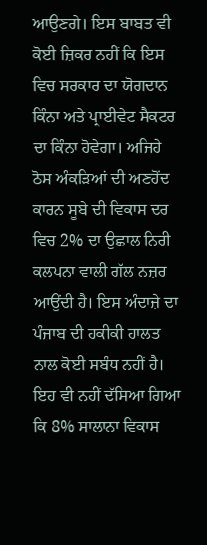ਆਉਣਗੇ। ਇਸ ਬਾਬਤ ਵੀ ਕੋਈ ਜ਼ਿਕਰ ਨਹੀਂ ਕਿ ਇਸ ਵਿਚ ਸਰਕਾਰ ਦਾ ਯੋਗਦਾਨ ਕਿੰਨਾ ਅਤੇ ਪ੍ਰਾਈਵੇਟ ਸੈਕਟਰ ਦਾ ਕਿੰਨਾ ਹੋਵੇਗਾ। ਅਜਿਹੇ ਠੋਸ ਅੰਕੜਿਆਂ ਦੀ ਅਣਹੋਂਦ ਕਾਰਨ ਸੂਬੇ ਦੀ ਵਿਕਾਸ ਦਰ ਵਿਚ 2% ਦਾ ਉਛਾਲ ਨਿਰੀ ਕਲਪਨਾ ਵਾਲੀ ਗੱਲ ਨਜ਼ਰ ਆਉਂਦੀ ਹੈ। ਇਸ ਅੰਦਾਜ਼ੇ ਦਾ ਪੰਜਾਬ ਦੀ ਹਕੀਕੀ ਹਾਲਤ ਨਾਲ ਕੋਈ ਸਬੰਧ ਨਹੀਂ ਹੈ। ਇਹ ਵੀ ਨਹੀਂ ਦੱਸਿਆ ਗਿਆ ਕਿ 8% ਸਾਲਾਨਾ ਵਿਕਾਸ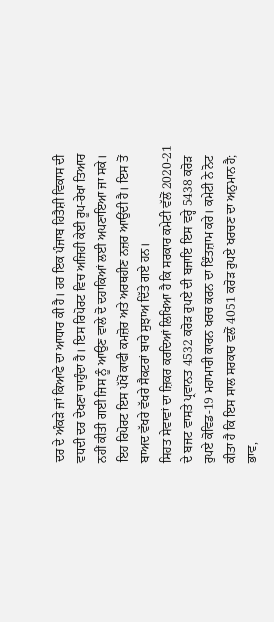ਦਰ ਦੇ ਅੰਕੜੇ ਜਾਂ ਕਿਆਫੇ ਦਾ ਆਧਾਰ ਕੀ ਹੈ। ਹਰ ਇਕ ਪੰਜਾਬ ਹਿਤੈਸ਼ੀ ਵਿਕਾਸ ਦੀ ਵਧਦੀ ਦਰ ਦੇਖਣਾ ਚਾਹੁੰਦਾ ਹੈ। ਇਸ ਰਿਪੋਰਟ ਵਿਚ ਅਜਿਹੀ ਕੇਈ ਰੂਪ-ਰੇਖਾ ਤਿਆਰ ਨਹੀਂ ਕੀਤੀ ਗਈ ਜਿਸ ਨੂੰ ਆਉਣ ਵਾਲੇ ਦੋ ਦਹਾਕਿਆਂ ਲਈ ਅਪਣਾਇਆ ਜਾ ਸਕੇ। ਇਹ ਰਿਪੋਰਟ ਇਸ ਪੱਖੋਂ ਕਾਫੀ ਕਮਜ਼ੋਰ ਅਤੇ ਅਰਥਹੀਣ ਨਜ਼ਰ ਆਉਂਦੀ ਹੈ। ਇਸ ਤੋਂ ਬਾਅਦ ਵੱਖਰੇ ਵੱਖਰੇ ਸੈਕਟਰਾਂ ਬਾਰੇ ਸੁਝਾਅ ਦਿੱਤੇ ਗਏ ਹਨ।
ਸਿਹਤ ਸੇਵਾਵਾਂ ਦਾ ਜ਼ਿਕਰ ਕਰਦਿਆਂ ਲਿਖਿਆ ਹੈ ਕਿ ਸਰਕਾਰ ਕਮੇਟੀ ਵੱਲੋਂ 2020-21 ਦੇ ਬਜਟ ਵਾਸਤੇ ਪ੍ਰਵਾਨਤ 4532 ਕਰੋੜ ਰੁਪਏ ਦੀ ਬਜਾਇ ਇਸ ਵਰ੍ਹੇ 5438 ਕਰੋੜ ਰੁਪਏ ਕੋਵਿਡ-19 ਮਹਾਮਾਰੀ ਕਾਰਨ ਖਰਚ ਕਰਨ ਦਾ ਇੰਤਜ਼ਾਮ ਕਰੇ। ਕਮੇਟੀ ਨੇ ਨੋਟ ਕੀਤਾ ਹੈ ਕਿ ਇਸ ਸਾਲ ਸਰਕਾਰ ਵਲੋਂ 4051 ਕਰੋੜ ਰੁਪਏ ਖਰਚਣ ਦਾ ਅਨੁਮਾਨ ਹੈ; ਭਾਵ,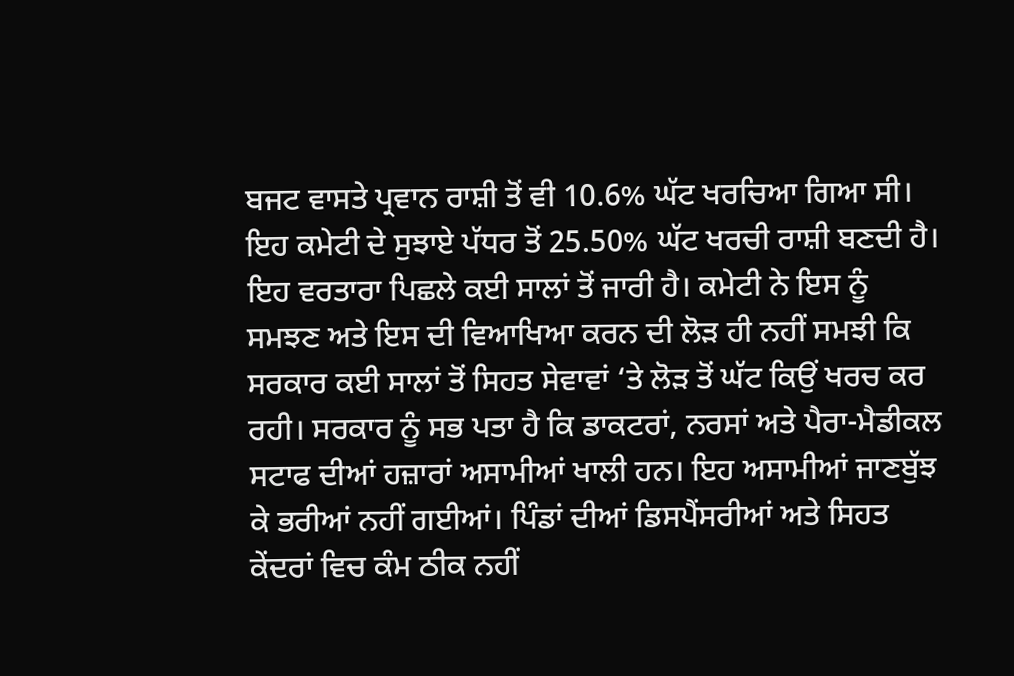ਬਜਟ ਵਾਸਤੇ ਪ੍ਰਵਾਨ ਰਾਸ਼ੀ ਤੋਂ ਵੀ 10.6% ਘੱਟ ਖਰਚਿਆ ਗਿਆ ਸੀ। ਇਹ ਕਮੇਟੀ ਦੇ ਸੁਝਾਏ ਪੱਧਰ ਤੋਂ 25.50% ਘੱਟ ਖਰਚੀ ਰਾਸ਼ੀ ਬਣਦੀ ਹੈ। ਇਹ ਵਰਤਾਰਾ ਪਿਛਲੇ ਕਈ ਸਾਲਾਂ ਤੋਂ ਜਾਰੀ ਹੈ। ਕਮੇਟੀ ਨੇ ਇਸ ਨੂੰ ਸਮਝਣ ਅਤੇ ਇਸ ਦੀ ਵਿਆਖਿਆ ਕਰਨ ਦੀ ਲੋੜ ਹੀ ਨਹੀਂ ਸਮਝੀ ਕਿ ਸਰਕਾਰ ਕਈ ਸਾਲਾਂ ਤੋਂ ਸਿਹਤ ਸੇਵਾਵਾਂ ‘ਤੇ ਲੋੜ ਤੋਂ ਘੱਟ ਕਿਉਂ ਖਰਚ ਕਰ ਰਹੀ। ਸਰਕਾਰ ਨੂੰ ਸਭ ਪਤਾ ਹੈ ਕਿ ਡਾਕਟਰਾਂ, ਨਰਸਾਂ ਅਤੇ ਪੈਰਾ-ਮੈਡੀਕਲ ਸਟਾਫ ਦੀਆਂ ਹਜ਼ਾਰਾਂ ਅਸਾਮੀਆਂ ਖਾਲੀ ਹਨ। ਇਹ ਅਸਾਮੀਆਂ ਜਾਣਬੁੱਝ ਕੇ ਭਰੀਆਂ ਨਹੀਂ ਗਈਆਂ। ਪਿੰਡਾਂ ਦੀਆਂ ਡਿਸਪੈਂਸਰੀਆਂ ਅਤੇ ਸਿਹਤ ਕੇਂਦਰਾਂ ਵਿਚ ਕੰਮ ਠੀਕ ਨਹੀਂ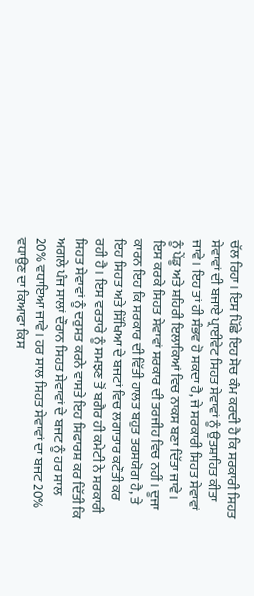ਚੱਲ ਰਿਹਾ। ਇਸ ਪਿੱਛੇ ਇਹ ਸੋਚ ਕੰਮ ਕਰਦੀ ਹੈ ਕਿ ਸਰਕਾਰੀ ਸਿਹਤ ਸੇਵਾਵਾਂ ਦੀ ਬਜਾਏ ਪ੍ਰਾਈਵੇਟ ਸਿਹਤ ਸੇਵਾਵਾਂ ਨੂੰ ਉਤਸ਼ਾਹਿਤ ਕੀਤਾ ਜਾਵੇ। ਇਹ ਤਾਂ ਹੀ ਸੰਭਵ ਹੋ ਸਕਦਾ ਹੈ, ਜੇ ਸਰਕਾਰੀ ਸਿਹਤ ਸੇਵਾਵਾਂ ਨੂੰ ਪੇਂਡੂ ਅਤੇ ਸ਼ਹਿਰੀ ਇਲਾਕਿਆਂ ਵਿਚ ਨਾਕਸ ਬਣਾ ਦਿੱਤਾ ਜਾਵੇ। ਇਸ ਕਰਕੇ ਸਿਹਤ ਸੇਵਾਵਾਂ ਸਰਕਾਰ ਦੀ ਤਰਜੀਹ ਵਿਚ ਨਹੀਂ। ਦੂਜਾ ਕਾਰਨ ਇਹ ਕਿ ਸਰਕਾਰ ਦੀ ਵਿੱਤੀ ਹਾਲਤ ਬਹੁਤ ਤਰਸਯੋਗ ਹੈ, ਤੇ ਇਹ ਸਿਹਤ ਅਤੇ ਸਿੱਖਿਆ ਦੇ ਬਜਟਾਂ ਵਿਚ ਲਗਾਤਾਰ ਕਟੌਤੀ ਕਰ ਰਹੀ ਹੈ। ਇਸ ਵਰਤਾਰੇ ਨੂੰ ਸਮਝਣ ਤੋਂ ਬਗੈਰ ਹੀ ਕਮੇਟੀ ਨੇ ਸਰਕਾਰੀ ਸਿਹਤ ਸੇਵਾਵਾਂ ਨੂੰ ਦਰੁਸਤ ਕਰਨੇ ਵਾਸਤੇ ਇਹ ਸਿਫਾਰਸ਼ ਕਰ ਦਿੱਤੀ ਕਿ ਅਗਲੇ ਪੰਜ ਸਾਲਾਂ ਦੌਰਾਨ ਸਿਹਤ ਸੇਵਾਵਾਂ ਦੇ ਬਜਟ ਨੂੰ ਹਰ ਸਾਲ 20% ਵਧਾਇਆ ਜਾਵੇ। ਹਰ ਸਾਲ ਸਿਹਤ ਸੇਵਾਵਾਂ ਦਾ ਬਜਟ 20% ਵਧਾਉਣ ਦਾ ਕਿਆਫਾ ਕਿਸ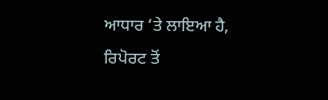ਆਧਾਰ ‘ਤੇ ਲਾਇਆ ਹੈ, ਰਿਪੋਰਟ ਤੋਂ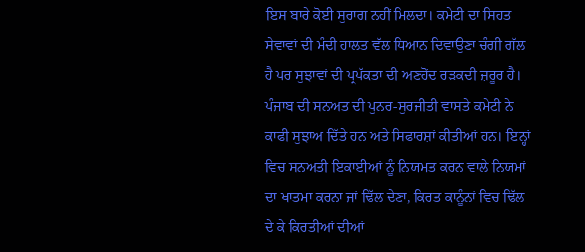ਇਸ ਬਾਰੇ ਕੋਈ ਸੁਰਾਗ ਨਹੀਂ ਮਿਲਦਾ। ਕਮੇਟੀ ਦਾ ਸਿਹਤ ਸੇਵਾਵਾਂ ਦੀ ਮੰਦੀ ਹਾਲਤ ਵੱਲ ਧਿਆਨ ਦਿਵਾਉਣਾ ਚੰਗੀ ਗੱਲ ਹੈ ਪਰ ਸੁਝਾਵਾਂ ਦੀ ਪ੍ਰਪੱਕਤਾ ਦੀ ਅਣਹੋਂਦ ਰੜਕਦੀ ਜ਼ਰੂਰ ਹੈ।
ਪੰਜਾਬ ਦੀ ਸਨਅਤ ਦੀ ਪੁਨਰ-ਸੁਰਜੀਤੀ ਵਾਸਤੇ ਕਮੇਟੀ ਨੇ ਕਾਫੀ ਸੁਝਾਅ ਦਿੱਤੇ ਹਨ ਅਤੇ ਸਿਫਾਰਸ਼ਾਂ ਕੀਤੀਆਂ ਹਨ। ਇਨ੍ਹਾਂ ਵਿਚ ਸਨਅਤੀ ਇਕਾਈਆਂ ਨੂੰ ਨਿਯਮਤ ਕਰਨ ਵਾਲੇ ਨਿਯਮਾਂ ਦਾ ਖਾਤਮਾ ਕਰਨਾ ਜਾਂ ਢਿੱਲ ਦੇਣਾ, ਕਿਰਤ ਕਾਨੂੰਨਾਂ ਵਿਚ ਢਿੱਲ ਦੇ ਕੇ ਕਿਰਤੀਆਂ ਦੀਆਂ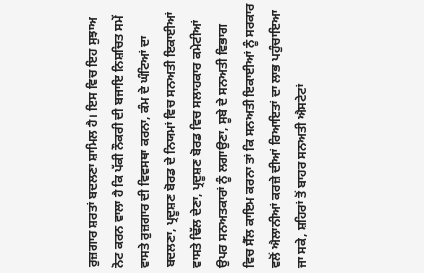ਰੁਜ਼ਗਾਰ ਸ਼ਰਤਾਂ ਬਦਲਣਾ ਸ਼ਾਮਿਲ ਹੈ। ਇਸ ਵਿਚ ਇਹ ਸੁਝਾਅ ਨੋਟ ਕਰਨ ਵਾਲਾ ਹੈ ਕਿ ਪੱਕੀ ਨੌਕਰੀ ਦੀ ਬਜਾਇ ਨਿਸ਼ਚਿਤ ਸਮੇਂ ਵਾਸਤੇ ਰੁਜ਼ਗਾਰ ਦੀ ਵਿਵਸਥਾ ਕਰਨਾ, ਕੰਮ ਦੇ ਘੰਟਿਆਂ ਦਾ ਬਦਲਣਾ, ਪ੍ਰਦੂਸ਼ਣ ਬੋਰਡ ਦੇ ਨਿਯਮਾਂ ਵਿਚ ਸਨਅਤੀ ਇਕਾਈਆਂ ਵਾਸਤੇ ਢਿੱਲ ਦੇਣਾ, ਪ੍ਰਦੂਸ਼ਣ ਬੋਰਡ ਵਿਚ ਸਲਾਹਕਾਰ ਕਮੇਟੀਆਂ ਉਪਰ ਸਨਅਤਕਾਰਾਂ ਨੂੰ ਲਗਾਉਣਾ, ਸੂਬੇ ਦੇ ਸਨਅਤੀ ਵਿਭਾਗ ਵਿਚ ਸੈੱਲ ਕਾਇਮ ਕਰਨਾ ਤਾਂ ਕਿ ਸਨਅਤੀ ਇਕਾਈਆਂ ਨੂੰ ਸਰਕਾਰ ਵਲੋਂ ਐਲਾਨੀਆਂ ਕਰਜ਼ੇ ਦੀਆਂ ਰਿਆਇਤਾਂ ਦਾ ਲਾਭ ਪਹੁੰਚਾਇਆ ਜਾ ਸਕੇ, ਸ਼ਹਿਰਾਂ ਤੋਂ ਬਾਹਰ ਸਨਅਤੀ ਐਸਟੇਟਾਂ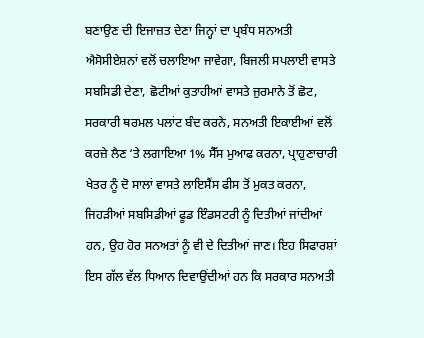ਬਣਾਉਣ ਦੀ ਇਜਾਜ਼ਤ ਦੇਣਾ ਜਿਨ੍ਹਾਂ ਦਾ ਪ੍ਰਬੰਧ ਸਨਅਤੀ ਐਸੋਸੀਏਸ਼ਨਾਂ ਵਲੋਂ ਚਲਾਇਆ ਜਾਵੇਗਾ, ਬਿਜਲੀ ਸਪਲਾਈ ਵਾਸਤੇ ਸਬਸਿਡੀ ਦੇਣਾ, ਛੋਟੀਆਂ ਕੁਤਾਹੀਆਂ ਵਾਸਤੇ ਜੁਰਮਾਨੇ ਤੋਂ ਛੋਟ, ਸਰਕਾਰੀ ਥਰਮਲ ਪਲਾਂਟ ਬੰਦ ਕਰਨੇ, ਸਨਅਤੀ ਇਕਾਈਆਂ ਵਲੋਂ ਕਰਜ਼ੇ ਲੈਣ ‘ਤੇ ਲਗਾਇਆ 1% ਸੈੱਸ ਮੁਆਫ ਕਰਨਾ, ਪ੍ਰਾਹੁਣਾਚਾਰੀ ਖੇਤਰ ਨੂੰ ਦੋ ਸਾਲਾਂ ਵਾਸਤੇ ਲਾਇਸੈਂਸ ਫੀਸ ਤੋਂ ਮੁਕਤ ਕਰਨਾ, ਜਿਹੜੀਆਂ ਸਬਸਿਡੀਆਂ ਫੂਡ ਇੰਡਸਟਰੀ ਨੂੰ ਦਿਤੀਆਂ ਜਾਂਦੀਆਂ ਹਨ, ਉਹ ਹੋਰ ਸਨਅਤਾਂ ਨੂੰ ਵੀ ਦੇ ਦਿਤੀਆਂ ਜਾਣ। ਇਹ ਸਿਫਾਰਸ਼ਾਂ ਇਸ ਗੱਲ ਵੱਲ ਧਿਆਨ ਦਿਵਾਉਂਦੀਆਂ ਹਨ ਕਿ ਸਰਕਾਰ ਸਨਅਤੀ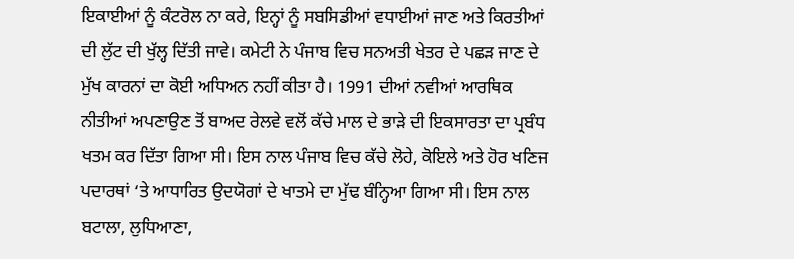ਇਕਾਈਆਂ ਨੂੰ ਕੰਟਰੋਲ ਨਾ ਕਰੇ, ਇਨ੍ਹਾਂ ਨੂੰ ਸਬਸਿਡੀਆਂ ਵਧਾਈਆਂ ਜਾਣ ਅਤੇ ਕਿਰਤੀਆਂ ਦੀ ਲੁੱਟ ਦੀ ਖੁੱਲ੍ਹ ਦਿੱਤੀ ਜਾਵੇ। ਕਮੇਟੀ ਨੇ ਪੰਜਾਬ ਵਿਚ ਸਨਅਤੀ ਖੇਤਰ ਦੇ ਪਛੜ ਜਾਣ ਦੇ ਮੁੱਖ ਕਾਰਨਾਂ ਦਾ ਕੋਈ ਅਧਿਅਨ ਨਹੀਂ ਕੀਤਾ ਹੈ। 1991 ਦੀਆਂ ਨਵੀਆਂ ਆਰਥਿਕ ਨੀਤੀਆਂ ਅਪਣਾਉਣ ਤੋਂ ਬਾਅਦ ਰੇਲਵੇ ਵਲੋਂ ਕੱਚੇ ਮਾਲ ਦੇ ਭਾੜੇ ਦੀ ਇਕਸਾਰਤਾ ਦਾ ਪ੍ਰਬੰਧ ਖਤਮ ਕਰ ਦਿੱਤਾ ਗਿਆ ਸੀ। ਇਸ ਨਾਲ ਪੰਜਾਬ ਵਿਚ ਕੱਚੇ ਲੋਹੇ, ਕੋਇਲੇ ਅਤੇ ਹੋਰ ਖਣਿਜ ਪਦਾਰਥਾਂ ‘ਤੇ ਆਧਾਰਿਤ ਉਦਯੋਗਾਂ ਦੇ ਖਾਤਮੇ ਦਾ ਮੁੱਢ ਬੰਨ੍ਹਿਆ ਗਿਆ ਸੀ। ਇਸ ਨਾਲ ਬਟਾਲਾ, ਲੁਧਿਆਣਾ,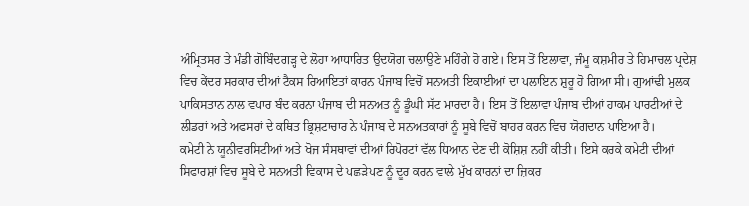ਅੰਮ੍ਰਿਤਸਰ ਤੇ ਮੰਡੀ ਗੋਬਿੰਦਗੜ੍ਹ ਦੇ ਲੋਹਾ ਆਧਾਰਿਤ ਉਦਯੋਗ ਚਲਾਉਣੇ ਮਹਿੰਗੇ ਹੋ ਗਏ। ਇਸ ਤੋਂ ਇਲਾਵਾ, ਜੰਮੂ ਕਸ਼ਮੀਰ ਤੇ ਹਿਮਾਚਲ ਪ੍ਰਦੇਸ਼ ਵਿਚ ਕੇਂਦਰ ਸਰਕਾਰ ਦੀਆਂ ਟੈਕਸ ਰਿਆਇਤਾਂ ਕਾਰਨ ਪੰਜਾਬ ਵਿਚੋਂ ਸਨਅਤੀ ਇਕਾਈਆਂ ਦਾ ਪਲਾਇਨ ਸ਼ੁਰੂ ਹੋ ਗਿਆ ਸੀ। ਗੁਆਂਢੀ ਮੁਲਕ ਪਾਕਿਸਤਾਨ ਨਾਲ ਵਪਾਰ ਬੰਦ ਕਰਨਾ ਪੰਜਾਬ ਦੀ ਸਨਅਤ ਨੂੰ ਡੂੰਘੀ ਸੱਟ ਮਾਰਦਾ ਹੈ। ਇਸ ਤੋਂ ਇਲਾਵਾ ਪੰਜਾਬ ਦੀਆਂ ਹਾਕਮ ਪਾਰਟੀਆਂ ਦੇ ਲੀਡਰਾਂ ਅਤੇ ਅਫਸਰਾਂ ਦੇ ਕਥਿਤ ਭ੍ਰਿਸ਼ਟਾਚਾਰ ਨੇ ਪੰਜਾਬ ਦੇ ਸਨਅਤਕਾਰਾਂ ਨੂੰ ਸੂਬੇ ਵਿਚੋਂ ਬਾਹਰ ਕਰਨ ਵਿਚ ਯੋਗਦਾਨ ਪਾਇਆ ਹੈ।
ਕਮੇਟੀ ਨੇ ਯੂਨੀਵਰਸਿਟੀਆਂ ਅਤੇ ਖੋਜ ਸੰਸਥਾਵਾਂ ਦੀਆਂ ਰਿਪੋਰਟਾਂ ਵੱਲ ਧਿਆਨ ਦੇਣ ਦੀ ਕੋਸ਼ਿਸ਼ ਨਹੀਂ ਕੀਤੀ। ਇਸੇ ਕਰਕੇ ਕਮੇਟੀ ਦੀਆਂ ਸਿਫਾਰਸ਼ਾਂ ਵਿਚ ਸੂਬੇ ਦੇ ਸਨਅਤੀ ਵਿਕਾਸ ਦੇ ਪਛੜੇਪਣ ਨੂੰ ਦੂਰ ਕਰਨ ਵਾਲੇ ਮੁੱਖ ਕਾਰਨਾਂ ਦਾ ਜ਼ਿਕਰ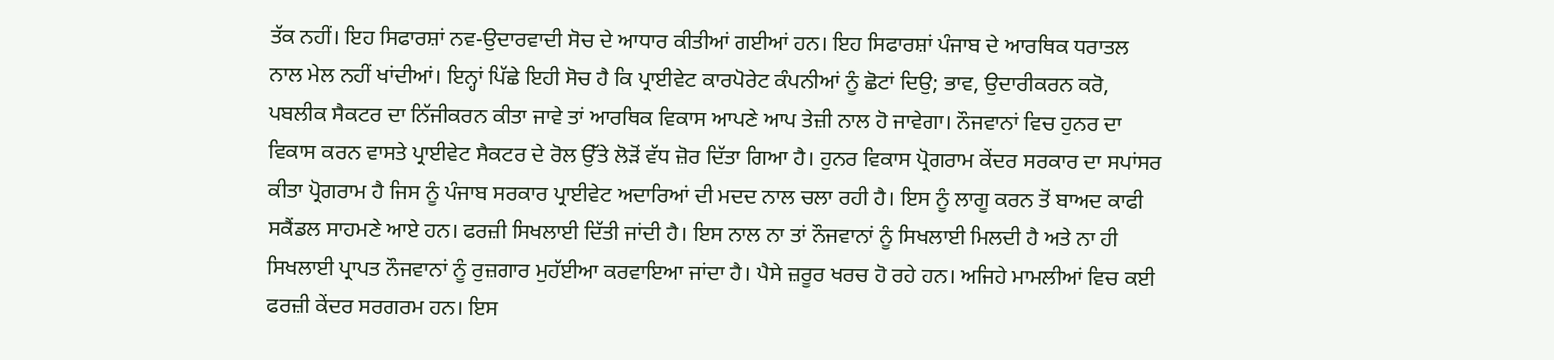ਤੱਕ ਨਹੀਂ। ਇਹ ਸਿਫਾਰਸ਼ਾਂ ਨਵ-ਉਦਾਰਵਾਦੀ ਸੋਚ ਦੇ ਆਧਾਰ ਕੀਤੀਆਂ ਗਈਆਂ ਹਨ। ਇਹ ਸਿਫਾਰਸ਼ਾਂ ਪੰਜਾਬ ਦੇ ਆਰਥਿਕ ਧਰਾਤਲ ਨਾਲ ਮੇਲ ਨਹੀਂ ਖਾਂਦੀਆਂ। ਇਨ੍ਹਾਂ ਪਿੱਛੇ ਇਹੀ ਸੋਚ ਹੈ ਕਿ ਪ੍ਰਾਈਵੇਟ ਕਾਰਪੋਰੇਟ ਕੰਪਨੀਆਂ ਨੂੰ ਛੋਟਾਂ ਦਿਉ; ਭਾਵ, ਉਦਾਰੀਕਰਨ ਕਰੋ, ਪਬਲੀਕ ਸੈਕਟਰ ਦਾ ਨਿੱਜੀਕਰਨ ਕੀਤਾ ਜਾਵੇ ਤਾਂ ਆਰਥਿਕ ਵਿਕਾਸ ਆਪਣੇ ਆਪ ਤੇਜ਼ੀ ਨਾਲ ਹੋ ਜਾਵੇਗਾ। ਨੌਜਵਾਨਾਂ ਵਿਚ ਹੁਨਰ ਦਾ ਵਿਕਾਸ ਕਰਨ ਵਾਸਤੇ ਪ੍ਰਾਈਵੇਟ ਸੈਕਟਰ ਦੇ ਰੋਲ ਉੱਤੇ ਲੋੜੋਂ ਵੱਧ ਜ਼ੋਰ ਦਿੱਤਾ ਗਿਆ ਹੈ। ਹੁਨਰ ਵਿਕਾਸ ਪ੍ਰੋਗਰਾਮ ਕੇਂਦਰ ਸਰਕਾਰ ਦਾ ਸਪਾਂਸਰ ਕੀਤਾ ਪ੍ਰੋਗਰਾਮ ਹੈ ਜਿਸ ਨੂੰ ਪੰਜਾਬ ਸਰਕਾਰ ਪ੍ਰਾਈਵੇਟ ਅਦਾਰਿਆਂ ਦੀ ਮਦਦ ਨਾਲ ਚਲਾ ਰਹੀ ਹੈ। ਇਸ ਨੂੰ ਲਾਗੂ ਕਰਨ ਤੋਂ ਬਾਅਦ ਕਾਫੀ ਸਕੈਂਡਲ ਸਾਹਮਣੇ ਆਏ ਹਨ। ਫਰਜ਼ੀ ਸਿਖਲਾਈ ਦਿੱਤੀ ਜਾਂਦੀ ਹੈ। ਇਸ ਨਾਲ ਨਾ ਤਾਂ ਨੌਜਵਾਨਾਂ ਨੂੰ ਸਿਖਲਾਈ ਮਿਲਦੀ ਹੈ ਅਤੇ ਨਾ ਹੀ ਸਿਖਲਾਈ ਪ੍ਰਾਪਤ ਨੌਜਵਾਨਾਂ ਨੂੰ ਰੁਜ਼ਗਾਰ ਮੁਹੱਈਆ ਕਰਵਾਇਆ ਜਾਂਦਾ ਹੈ। ਪੈਸੇ ਜ਼ਰੂਰ ਖਰਚ ਹੋ ਰਹੇ ਹਨ। ਅਜਿਹੇ ਮਾਮਲੀਆਂ ਵਿਚ ਕਈ ਫਰਜ਼ੀ ਕੇਂਦਰ ਸਰਗਰਮ ਹਨ। ਇਸ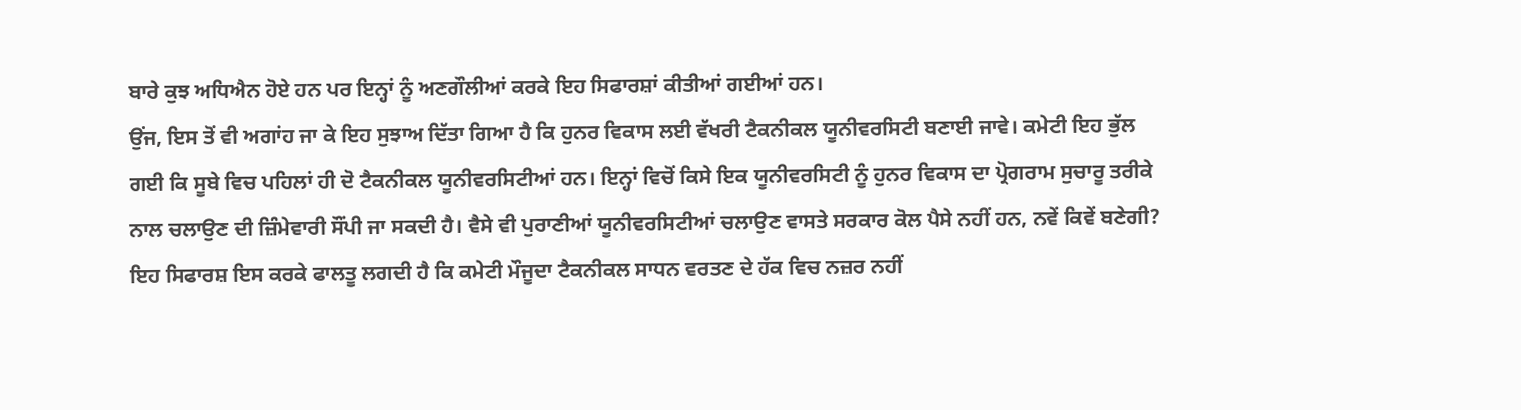ਬਾਰੇ ਕੁਝ ਅਧਿਐਨ ਹੋਏ ਹਨ ਪਰ ਇਨ੍ਹਾਂ ਨੂੰ ਅਣਗੌਲੀਆਂ ਕਰਕੇ ਇਹ ਸਿਫਾਰਸ਼ਾਂ ਕੀਤੀਆਂ ਗਈਆਂ ਹਨ।
ਉਂਜ, ਇਸ ਤੋਂ ਵੀ ਅਗਾਂਹ ਜਾ ਕੇ ਇਹ ਸੁਝਾਅ ਦਿੱਤਾ ਗਿਆ ਹੈ ਕਿ ਹੁਨਰ ਵਿਕਾਸ ਲਈ ਵੱਖਰੀ ਟੈਕਨੀਕਲ ਯੂਨੀਵਰਸਿਟੀ ਬਣਾਈ ਜਾਵੇ। ਕਮੇਟੀ ਇਹ ਭੁੱਲ ਗਈ ਕਿ ਸੂਬੇ ਵਿਚ ਪਹਿਲਾਂ ਹੀ ਦੋ ਟੈਕਨੀਕਲ ਯੂਨੀਵਰਸਿਟੀਆਂ ਹਨ। ਇਨ੍ਹਾਂ ਵਿਚੋਂ ਕਿਸੇ ਇਕ ਯੂਨੀਵਰਸਿਟੀ ਨੂੰ ਹੁਨਰ ਵਿਕਾਸ ਦਾ ਪ੍ਰੋਗਰਾਮ ਸੁਚਾਰੂ ਤਰੀਕੇ ਨਾਲ ਚਲਾਉਣ ਦੀ ਜ਼ਿੰਮੇਵਾਰੀ ਸੌਂਪੀ ਜਾ ਸਕਦੀ ਹੈ। ਵੈਸੇ ਵੀ ਪੁਰਾਣੀਆਂ ਯੂਨੀਵਰਸਿਟੀਆਂ ਚਲਾਉਣ ਵਾਸਤੇ ਸਰਕਾਰ ਕੋਲ ਪੈਸੇ ਨਹੀਂ ਹਨ, ਨਵੇਂ ਕਿਵੇਂ ਬਣੇਗੀ? ਇਹ ਸਿਫਾਰਸ਼ ਇਸ ਕਰਕੇ ਫਾਲਤੂ ਲਗਦੀ ਹੈ ਕਿ ਕਮੇਟੀ ਮੌਜੂਦਾ ਟੈਕਨੀਕਲ ਸਾਧਨ ਵਰਤਣ ਦੇ ਹੱਕ ਵਿਚ ਨਜ਼ਰ ਨਹੀਂ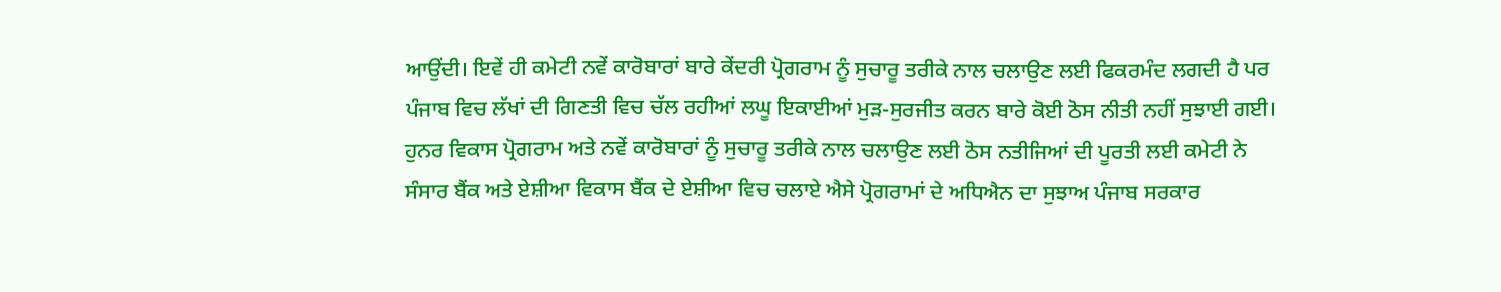ਆਉਂਦੀ। ਇਵੇਂ ਹੀ ਕਮੇਟੀ ਨਵੇਂ ਕਾਰੋਬਾਰਾਂ ਬਾਰੇ ਕੇਂਦਰੀ ਪ੍ਰੋਗਰਾਮ ਨੂੰ ਸੁਚਾਰੂ ਤਰੀਕੇ ਨਾਲ ਚਲਾਉਣ ਲਈ ਫਿਕਰਮੰਦ ਲਗਦੀ ਹੈ ਪਰ ਪੰਜਾਬ ਵਿਚ ਲੱਖਾਂ ਦੀ ਗਿਣਤੀ ਵਿਚ ਚੱਲ ਰਹੀਆਂ ਲਘੂ ਇਕਾਈਆਂ ਮੁੜ-ਸੁਰਜੀਤ ਕਰਨ ਬਾਰੇ ਕੋਈ ਠੋਸ ਨੀਤੀ ਨਹੀਂ ਸੁਝਾਈ ਗਈ। ਹੁਨਰ ਵਿਕਾਸ ਪ੍ਰੋਗਰਾਮ ਅਤੇ ਨਵੇਂ ਕਾਰੋਬਾਰਾਂ ਨੂੰ ਸੁਚਾਰੂ ਤਰੀਕੇ ਨਾਲ ਚਲਾਉਣ ਲਈ ਠੋਸ ਨਤੀਜਿਆਂ ਦੀ ਪੂਰਤੀ ਲਈ ਕਮੇਟੀ ਨੇ ਸੰਸਾਰ ਬੈਂਕ ਅਤੇ ਏਸ਼ੀਆ ਵਿਕਾਸ ਬੈਂਕ ਦੇ ਏਸ਼ੀਆ ਵਿਚ ਚਲਾਏ ਐਸੇ ਪ੍ਰੋਗਰਾਮਾਂ ਦੇ ਅਧਿਐਨ ਦਾ ਸੁਝਾਅ ਪੰਜਾਬ ਸਰਕਾਰ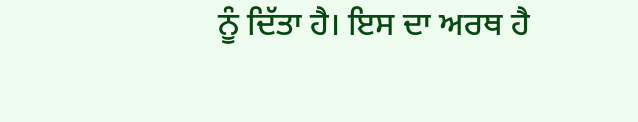ਨੂੰ ਦਿੱਤਾ ਹੈ। ਇਸ ਦਾ ਅਰਥ ਹੈ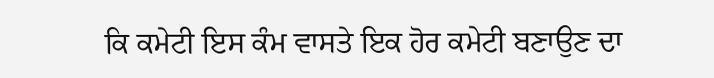ਕਿ ਕਮੇਟੀ ਇਸ ਕੰਮ ਵਾਸਤੇ ਇਕ ਹੋਰ ਕਮੇਟੀ ਬਣਾਉਣ ਦਾ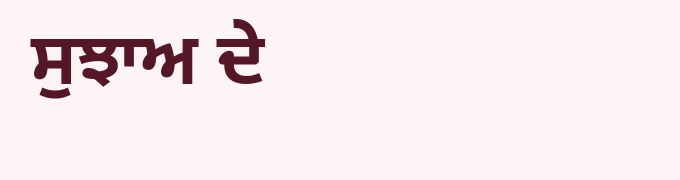ਸੁਝਾਅ ਦੇ